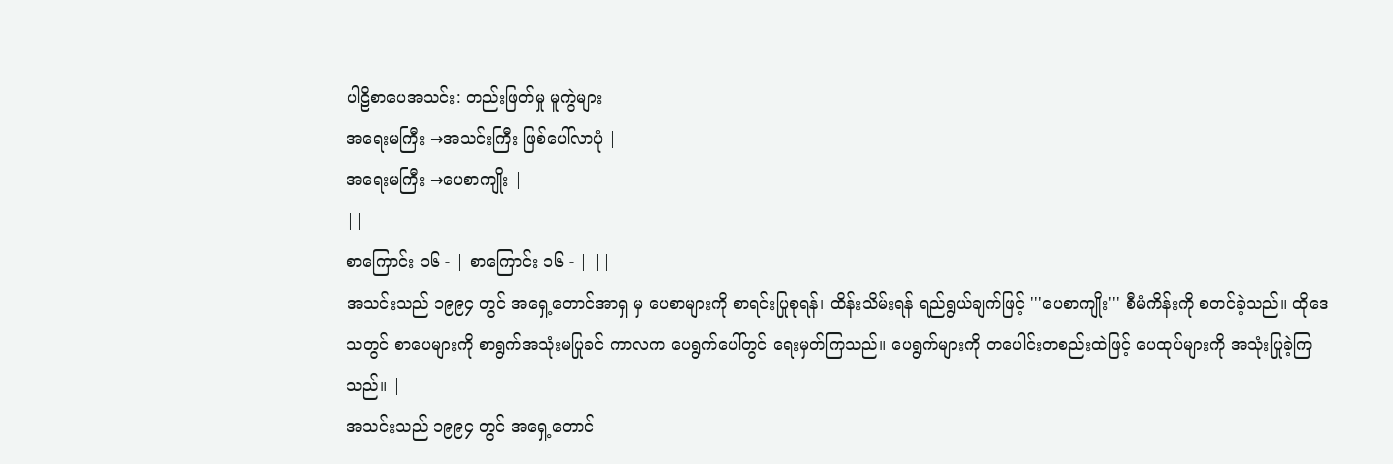ပါဠိစာပေအသင်း: တည်းဖြတ်မှု မူကွဲများ
အရေးမကြီး →အသင်းကြီး ဖြစ်ပေါ်လာပုံ |
အရေးမကြီး →ပေစာကျိုး |
||
စာကြောင်း ၁၆ - | စာကြောင်း ၁၆ - | ||
အသင်းသည် ၁၉၉၄ တွင် အရှေ့တောင်အာရှ မှ ပေစာများကို စာရင်းပြုစုရန်၊ ထိန်းသိမ်းရန် ရည်ရွယ်ချက်ဖြင့် '''ပေစာကျိုး''' စီမံကိန်းကို စတင်ခဲ့သည်။ ထိုဒေသတွင် စာပေများကို စာရွက်အသုံးမပြုခင် ကာလက ပေရွက်ပေါ်တွင် ရေးမှတ်ကြသည်။ ပေရွက်များကို တပေါင်းတစည်းထဲဖြင့် ပေထုပ်များကို အသုံးပြုခဲ့ကြသည်။ |
အသင်းသည် ၁၉၉၄ တွင် အရှေ့တောင်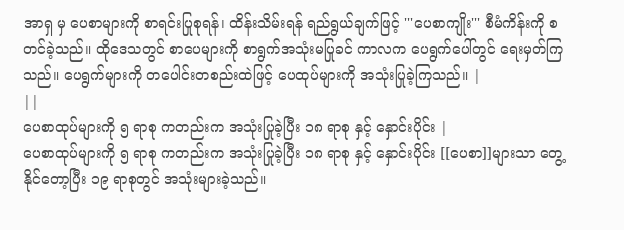အာရှ မှ ပေစာများကို စာရင်းပြုစုရန်၊ ထိန်းသိမ်းရန် ရည်ရွယ်ချက်ဖြင့် '''ပေစာကျိုး''' စီမံကိန်းကို စတင်ခဲ့သည်။ ထိုဒေသတွင် စာပေများကို စာရွက်အသုံးမပြုခင် ကာလက ပေရွက်ပေါ်တွင် ရေးမှတ်ကြသည်။ ပေရွက်များကို တပေါင်းတစည်းထဲဖြင့် ပေထုပ်များကို အသုံးပြုခဲ့ကြသည်။ |
||
ပေစာထုပ်များကို ၅ ရာစု ကတည်းက အသုံးပြုခဲ့ပြီး ၁၈ ရာစု နှင့် နှောင်းပိုင်း |
ပေစာထုပ်များကို ၅ ရာစု ကတည်းက အသုံးပြုခဲ့ပြီး ၁၈ ရာစု နှင့် နှောင်းပိုင်း [[ပေစာ]]များသာ တွေ့နိုင်တော့ပြီး ၁၉ ရာစုတွင် အသုံးများခဲ့သည်။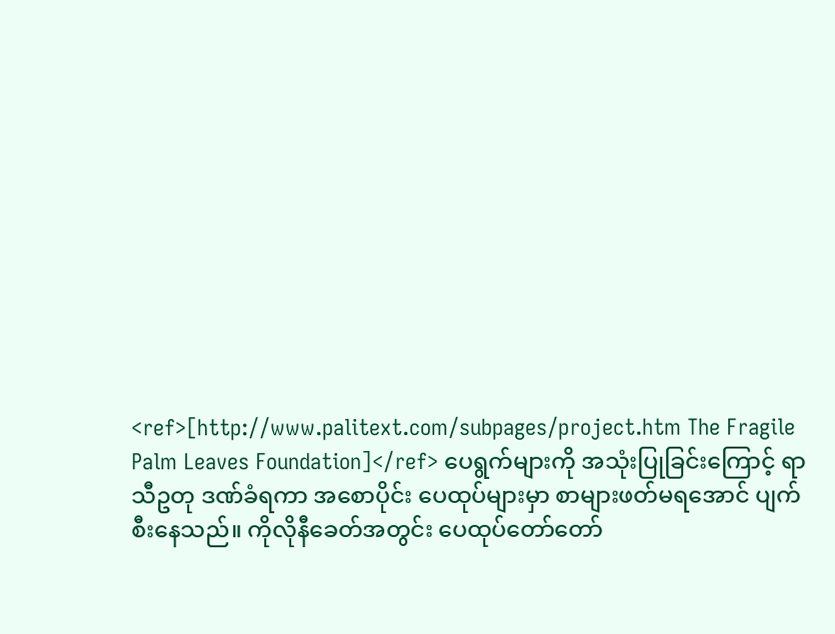<ref>[http://www.palitext.com/subpages/project.htm The Fragile Palm Leaves Foundation]</ref> ပေရွက်များကို အသုံးပြုခြင်းကြောင့် ရာသီဥတု ဒဏ်ခံရကာ အစောပိုင်း ပေထုပ်များမှာ စာများဖတ်မရအောင် ပျက်စီးနေသည်။ ကိုလိုနီခေတ်အတွင်း ပေထုပ်တော်တော်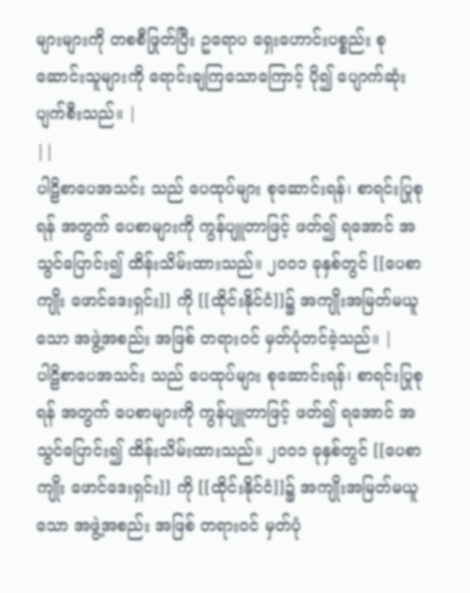များများကို တစစီဖြုတ်ပြီး ဥရောပ ရှေးဟောင်းပစ္စည်း စုဆောင်းသူများကို ရောင်းချကြသောကြောင့် ပို၍ ပျောက်ဆုံးပျက်စီးသည်။ |
||
ပါဠိစာပေအသင်း သည် ပေထုပ်များ စုဆောင်းရန်၊ စာရင်းပြုစုရန် အတွက် ပေစာများကို ကွန်ပျူတာဖြင့် ဖတ်၍ ရအောင် အသွင်ပြောင်း၍ ထိန်းသိမ်းထားသည်။ ၂၀၀၁ ခုနှစ်တွင် [[ပေစာကျိုး ဖောင်ဒေးရှင်း]] ကို [[ထိုင်းနိုင်ငံ]]၌ အကျိုးအမြတ်မယူသော အဖွဲ့အစည်း အဖြစ် တရားဝင် မှတ်ပုံတင်ခဲ့သည်။ |
ပါဠိစာပေအသင်း သည် ပေထုပ်များ စုဆောင်းရန်၊ စာရင်းပြုစုရန် အတွက် ပေစာများကို ကွန်ပျူတာဖြင့် ဖတ်၍ ရအောင် အသွင်ပြောင်း၍ ထိန်းသိမ်းထားသည်။ ၂၀၀၁ ခုနှစ်တွင် [[ပေစာကျိုး ဖောင်ဒေးရှင်း]] ကို [[ထိုင်းနိုင်ငံ]]၌ အကျိုးအမြတ်မယူသော အဖွဲ့အစည်း အဖြစ် တရားဝင် မှတ်ပုံ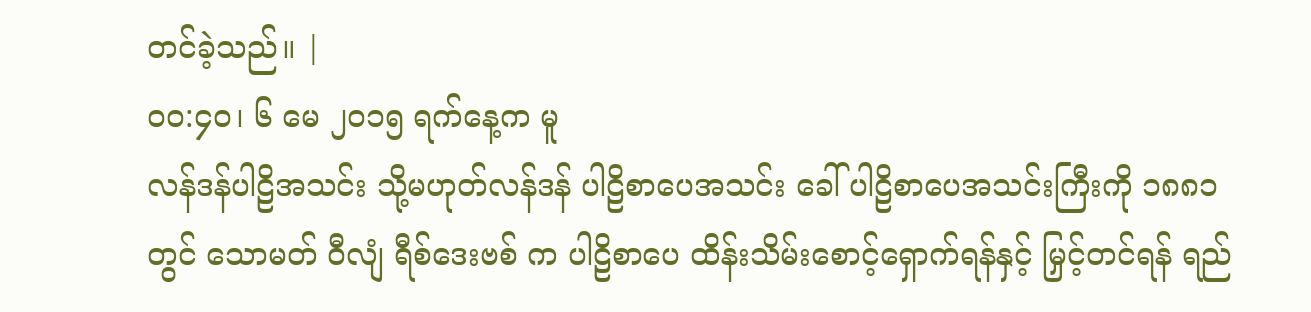တင်ခဲ့သည်။ |
၀၀:၄၀၊ ၆ မေ ၂၀၁၅ ရက်နေ့က မူ
လန်ဒန်ပါဠိအသင်း သို့မဟုတ်လန်ဒန် ပါဠိစာပေအသင်း ခေါ် ပါဠိစာပေအသင်းကြီးကို ၁၈၈၁ တွင် သောမတ် ဝီလျံ ရီစ်ဒေးဗစ် က ပါဠိစာပေ ထိန်းသိမ်းစောင့်ရှောက်ရန်နှင့် မြှင့်တင်ရန် ရည်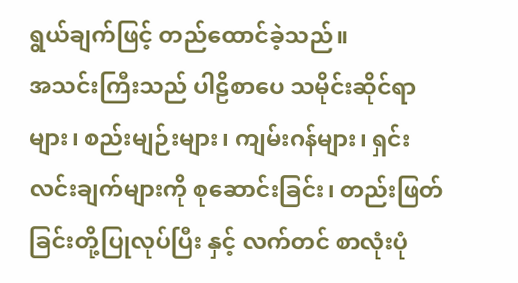ရွယ်ချက်ဖြင့် တည်ထောင်ခဲ့သည်။
အသင်းကြီးသည် ပါဠိစာပေ သမိုင်းဆိုင်ရာများ၊ စည်းမျဉ်းများ၊ ကျမ်းဂန်များ၊ ရှင်းလင်းချက်များကို စုဆောင်းခြင်း၊ တည်းဖြတ်ခြင်းတို့ပြုလုပ်ပြီး နှင့် လက်တင် စာလုံးပုံ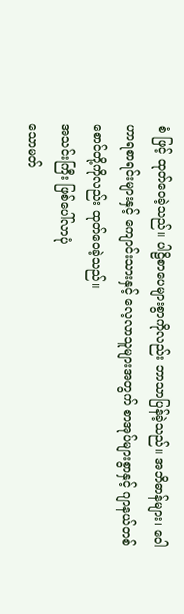စံ ဖြင့် ထုတ်ဝေခဲ့သည်။ ပါဠိစာပေများစွာကိုလည်း ဘာသာပြန်ခဲ့သည်။ အဘိဓာန်များ၊ ဝေါဟာရစာရင်းများနှင့် ကျောင်းသားနှင့် လေ့လာသူများအတွက် စာအုပ်များစွာနှင့် ဂျာနယ်တစ်စောင်တို့ကိုလည်း ထုတ်ဝေခဲ့သည်။
အသင်းကြီး ဖြစ်ပေါ်လာပုံ
သောမတ်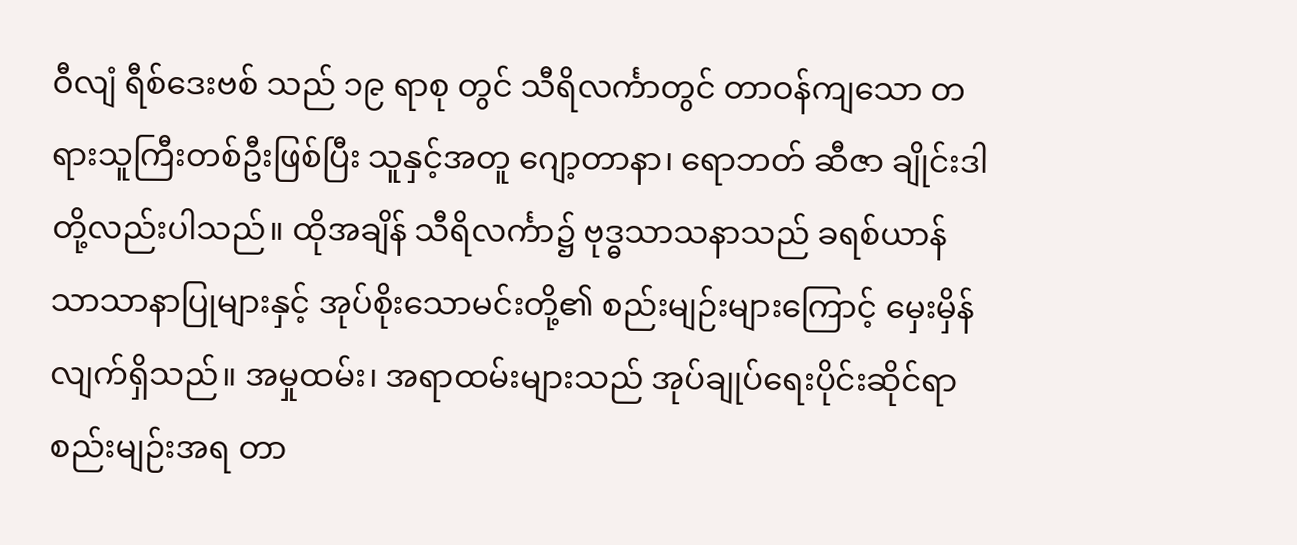ဝီလျံ ရီစ်ဒေးဗစ် သည် ၁၉ ရာစု တွင် သီရိလင်္ကာတွင် တာဝန်ကျသော တရားသူကြီးတစ်ဦးဖြစ်ပြီး သူနှင့်အတူ ဂျော့တာနာ၊ ရောဘတ် ဆီဇာ ချိုင်းဒါ တို့လည်းပါသည်။ ထိုအချိန် သီရိလင်္ကာ၌ ဗုဒ္ဓသာသနာသည် ခရစ်ယာန်သာသာနာပြုများနှင့် အုပ်စိုးသောမင်းတို့၏ စည်းမျဉ်းများကြောင့် မှေးမှိန်လျက်ရှိသည်။ အမှုထမ်း၊ အရာထမ်းများသည် အုပ်ချုပ်ရေးပိုင်းဆိုင်ရာ စည်းမျဉ်းအရ တာ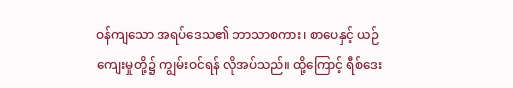ဝန်ကျသော အရပ်ဒေသ၏ ဘာသာစကား၊ စာပေနှင့် ယဉ်ကျေးမှုတို့၌ ကျွမ်းဝင်ရန် လိုအပ်သည်။ ထို့ကြောင့် ရီစ်ဒေး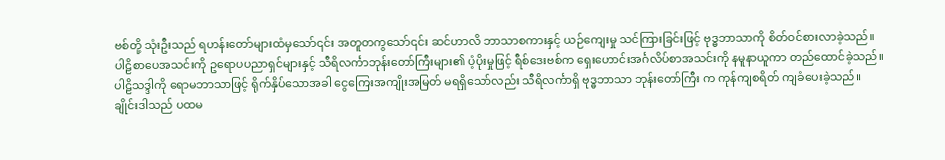ဗစ်တို့ သုံးဦးသည် ရဟန်းတော်များထံမှသော်၎င်း အတူတကွသော်၎င်း ဆင်ဟာလိ ဘာသာစကားနှင့် ယဉ်ကျေးမှု သင်ကြားခြင်းဖြင့် ဗုဒ္ဓဘာသာကို စိတ်ဝင်စားလာခဲ့သည်။
ပါဠိစာပေအသင်းကို ဥရောပပညာရှင်များနှင့် သီရိလင်္ကာဘုန်းတော်ကြီးများ၏ ပံ့ပိုးမှုဖြင့် ရီစ်ဒေးဗစ်က ရှေးဟောင်းအင်္ဂလိပ်စာအသင်းကို နမူနာယူကာ တည်ထောင်ခဲ့သည်။ ပါဠိသဒ္ဒါကို ရောမဘာသာဖြင့် ရိုက်နှိပ်သောအခါ ငွေကြေးအကျိုးအမြတ် မရရှိသော်လည်း သီရိလင်္ကာရှိ ဗုဒ္ဓဘာသာ ဘုန်းတော်ကြီး က ကုန်ကျစရိတ် ကျခံပေးခဲ့သည်။
ချိုင်းဒါသည် ပထမ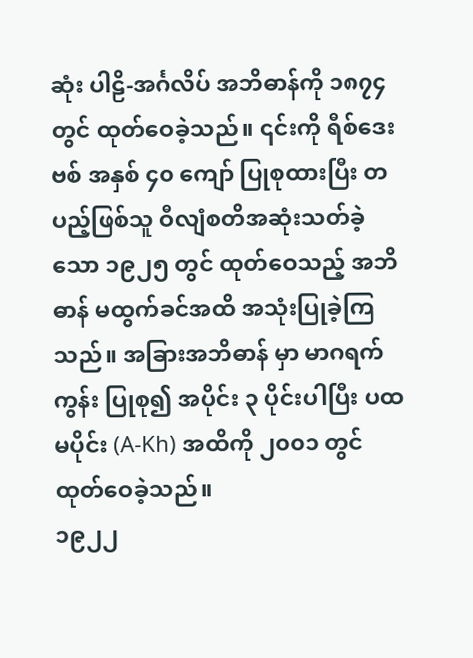ဆုံး ပါဠိ-အင်္ဂလိပ် အဘိဓာန်ကို ၁၈၇၄ တွင် ထုတ်ဝေခဲ့သည်။ ၎င်းကို ရီစ်ဒေးဗစ် အနှစ် ၄၀ ကျော် ပြုစုထားပြီး တပည့်ဖြစ်သူ ဝီလျံစတိအဆုံးသတ်ခဲ့သော ၁၉၂၅ တွင် ထုတ်ဝေသည့် အဘိဓာန် မထွက်ခင်အထိ အသုံးပြုခဲ့ကြသည်။ အခြားအဘိဓာန် မှာ မာဂရက်ကွန်း ပြုစု၍ အပိုင်း ၃ ပိုင်းပါပြီး ပထမပိုင်း (A-Kh) အထိကို ၂၀၀၁ တွင် ထုတ်ဝေခဲ့သည်။
၁၉၂၂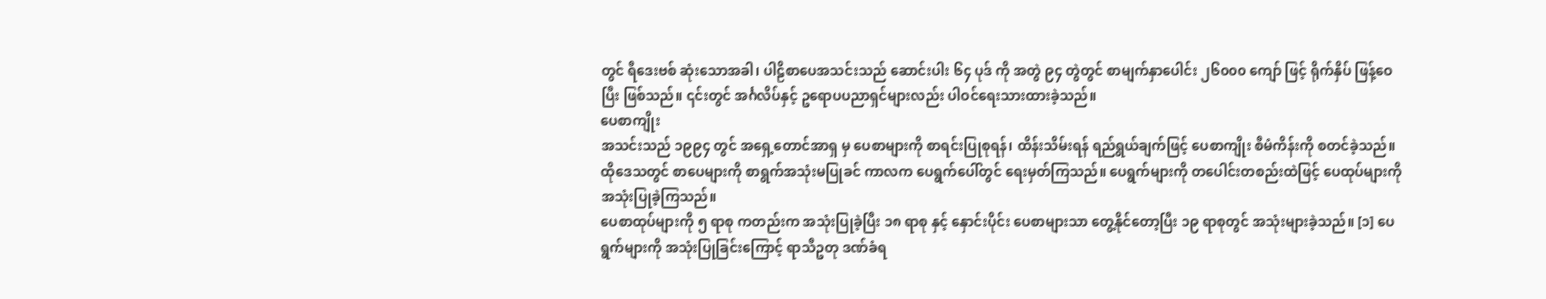တွင် ရီဒေးဗစ် ဆုံးသောအခါ၊ ပါဠိစာပေအသင်းသည် ဆောင်းပါး ၆၄ ပုဒ် ကို အတွဲ ၉၄ တွဲတွင် စာမျက်နှာပေါင်း ၂၆၀၀၀ ကျော် ဖြင့် ရိုက်နှိပ် ဖြန့်ဝေပြီး ဖြစ်သည်။ ၎င်းတွင် အင်္ဂလိပ်နှင့် ဥရောပပညာရှင်များလည်း ပါဝင်ရေးသားထားခဲ့သည်။
ပေစာကျိုး
အသင်းသည် ၁၉၉၄ တွင် အရှေ့တောင်အာရှ မှ ပေစာများကို စာရင်းပြုစုရန်၊ ထိန်းသိမ်းရန် ရည်ရွယ်ချက်ဖြင့် ပေစာကျိုး စီမံကိန်းကို စတင်ခဲ့သည်။ ထိုဒေသတွင် စာပေများကို စာရွက်အသုံးမပြုခင် ကာလက ပေရွက်ပေါ်တွင် ရေးမှတ်ကြသည်။ ပေရွက်များကို တပေါင်းတစည်းထဲဖြင့် ပေထုပ်များကို အသုံးပြုခဲ့ကြသည်။
ပေစာထုပ်များကို ၅ ရာစု ကတည်းက အသုံးပြုခဲ့ပြီး ၁၈ ရာစု နှင့် နှောင်းပိုင်း ပေစာများသာ တွေ့နိုင်တော့ပြီး ၁၉ ရာစုတွင် အသုံးများခဲ့သည်။ [၁] ပေရွက်များကို အသုံးပြုခြင်းကြောင့် ရာသီဥတု ဒဏ်ခံရ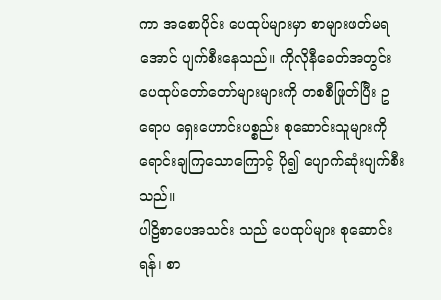ကာ အစောပိုင်း ပေထုပ်များမှာ စာများဖတ်မရအောင် ပျက်စီးနေသည်။ ကိုလိုနီခေတ်အတွင်း ပေထုပ်တော်တော်များများကို တစစီဖြုတ်ပြီး ဥရောပ ရှေးဟောင်းပစ္စည်း စုဆောင်းသူများကို ရောင်းချကြသောကြောင့် ပို၍ ပျောက်ဆုံးပျက်စီးသည်။
ပါဠိစာပေအသင်း သည် ပေထုပ်များ စုဆောင်းရန်၊ စာ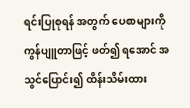ရင်းပြုစုရန် အတွက် ပေစာများကို ကွန်ပျူတာဖြင့် ဖတ်၍ ရအောင် အသွင်ပြောင်း၍ ထိန်းသိမ်းထား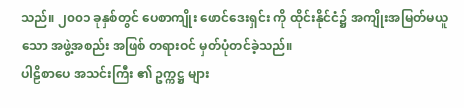သည်။ ၂၀၀၁ ခုနှစ်တွင် ပေစာကျိုး ဖောင်ဒေးရှင်း ကို ထိုင်းနိုင်ငံ၌ အကျိုးအမြတ်မယူသော အဖွဲ့အစည်း အဖြစ် တရားဝင် မှတ်ပုံတင်ခဲ့သည်။
ပါဠိစာပေ အသင်းကြီး ၏ ဥက္ကဋ္ဌ များ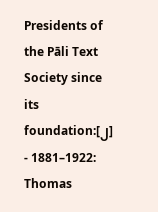Presidents of the Pāli Text Society since its foundation:[၂]
- 1881–1922: Thomas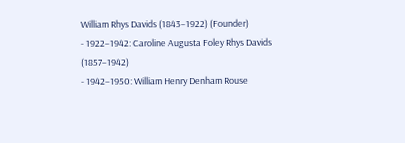William Rhys Davids (1843–1922) (Founder)
- 1922–1942: Caroline Augusta Foley Rhys Davids (1857–1942)
- 1942–1950: William Henry Denham Rouse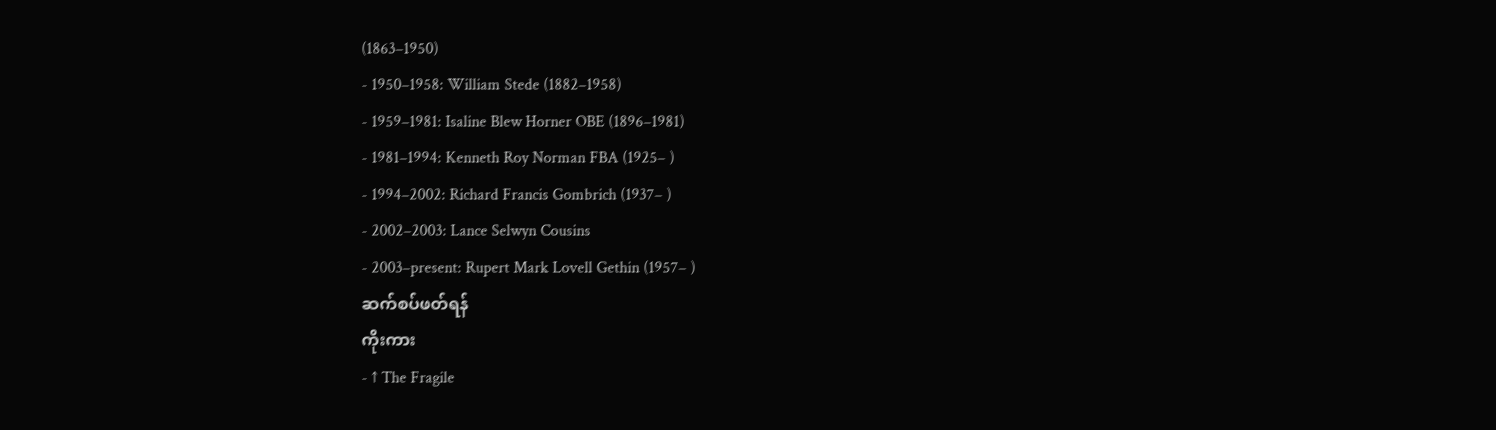(1863–1950)
- 1950–1958: William Stede (1882–1958)
- 1959–1981: Isaline Blew Horner OBE (1896–1981)
- 1981–1994: Kenneth Roy Norman FBA (1925– )
- 1994–2002: Richard Francis Gombrich (1937– )
- 2002–2003: Lance Selwyn Cousins
- 2003–present: Rupert Mark Lovell Gethin (1957– )
ဆက်စပ်ဖတ်ရန်
ကိုးကား
- ↑ The Fragile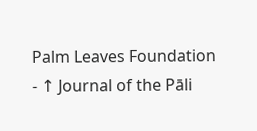Palm Leaves Foundation
- ↑ Journal of the Pāli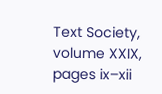Text Society, volume XXIX, pages ix–xii